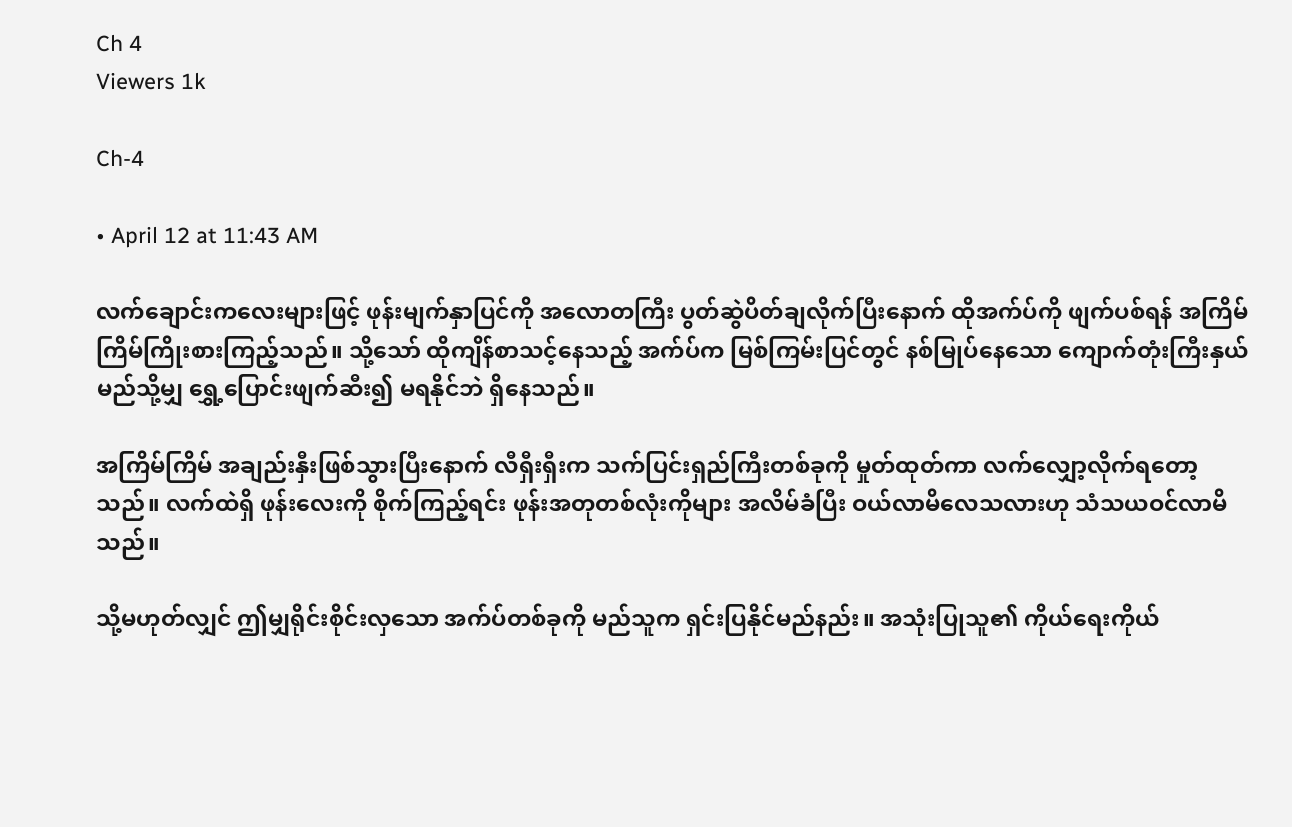Ch 4
Viewers 1k

Ch-4

• April 12 at 11:43 AM

လက်ချောင်းကလေးများဖြင့် ဖုန်းမျက်နှာပြင်ကို အလောတကြီး ပွတ်ဆွဲပိတ်ချလိုက်ပြီးနောက် ထိုအက်ပ်ကို ဖျက်ပစ်ရန် အကြိမ်ကြိမ်ကြိုးစားကြည့်သည်။ သို့သော် ထိုကျိန်စာသင့်နေသည့် အက်ပ်က မြစ်ကြမ်းပြင်တွင် နစ်မြုပ်နေသော ကျောက်တုံးကြီးနှယ် မည်သို့မျှ ရွှေ့ပြောင်းဖျက်ဆီး၍ မရနိုင်ဘဲ ရှိနေသည်။

အကြိမ်ကြိမ် အချည်းနှီးဖြစ်သွားပြီးနောက် လီရှီးရှီးက သက်ပြင်းရှည်ကြီးတစ်ခုကို မှုတ်ထုတ်ကာ လက်လျှော့လိုက်ရတော့သည်။ လက်ထဲရှိ ဖုန်းလေးကို စိုက်ကြည့်ရင်း ဖုန်းအတုတစ်လုံးကိုများ အလိမ်ခံပြီး ဝယ်လာမိလေသလားဟု သံသယဝင်လာမိသည်။

သို့မဟုတ်လျှင် ဤမျှရိုင်းစိုင်းလှသော အက်ပ်တစ်ခုကို မည်သူက ရှင်းပြနိုင်မည်နည်း။ အသုံးပြုသူ၏ ကိုယ်ရေးကိုယ်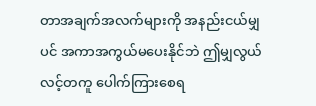တာအချက်အလက်များကို အနည်းငယ်မျှပင် အကာအကွယ်မပေးနိုင်ဘဲ ဤမျှလွယ်လင့်တကူ ပေါက်ကြားစေရ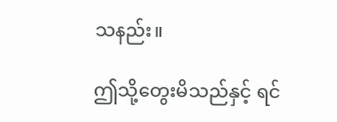သနည်း။

ဤသို့တွေးမိသည်နှင့် ရင်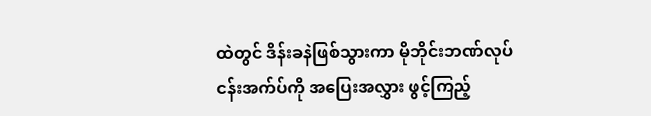ထဲတွင် ဒိန်းခနဲဖြစ်သွားကာ မိုဘိုင်းဘဏ်လုပ်ငန်းအက်ပ်ကို အပြေးအလွှား ဖွင့်ကြည့်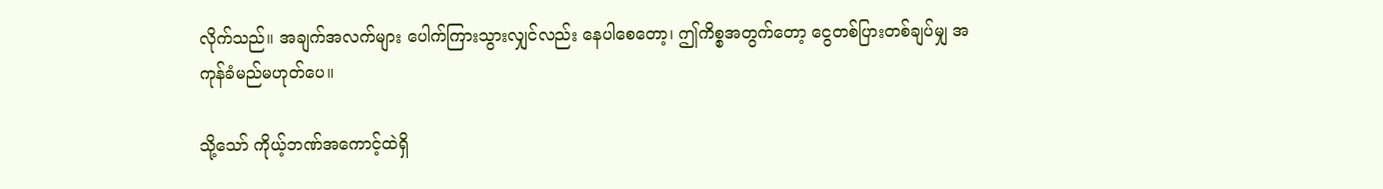လိုက်သည်။ အချက်အလက်များ ပေါက်ကြားသွားလျှင်လည်း နေပါစေတော့၊ ဤကိစ္စအတွက်တော့ ငွေတစ်ပြားတစ်ချပ်မျှ အကုန်ခံမည်မဟုတ်ပေ။

သို့သော် ကိုယ့်ဘဏ်အကောင့်ထဲရှိ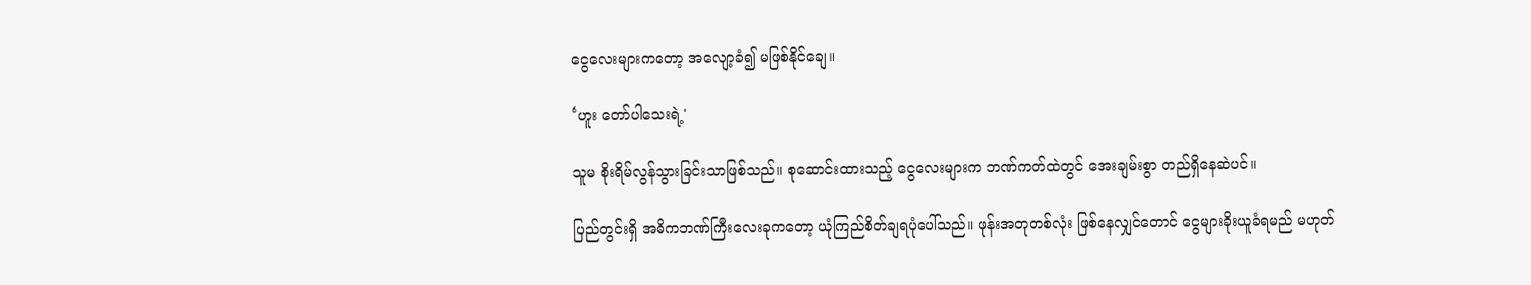ငွေလေးများကတော့ အလျော့ခံ၍ မဖြစ်နိုင်ချေ။

‘ဟူး တော်ပါသေးရဲ့'

သူမ စိုးရိမ်လွန်သွားခြင်းသာဖြစ်သည်။ စုဆောင်းထားသည့် ငွေလေးများက ဘဏ်ကတ်ထဲတွင် အေးချမ်းစွာ တည်ရှိနေဆဲပင်။

ပြည်တွင်းရှိ အဓိကဘဏ်ကြီးလေးခုကတော့ ယုံကြည်စိတ်ချရပုံပေါ်သည်။ ဖုန်းအတုတစ်လုံး ဖြစ်နေလျှင်တောင် ငွေများခိုးယူခံရမည် မဟုတ်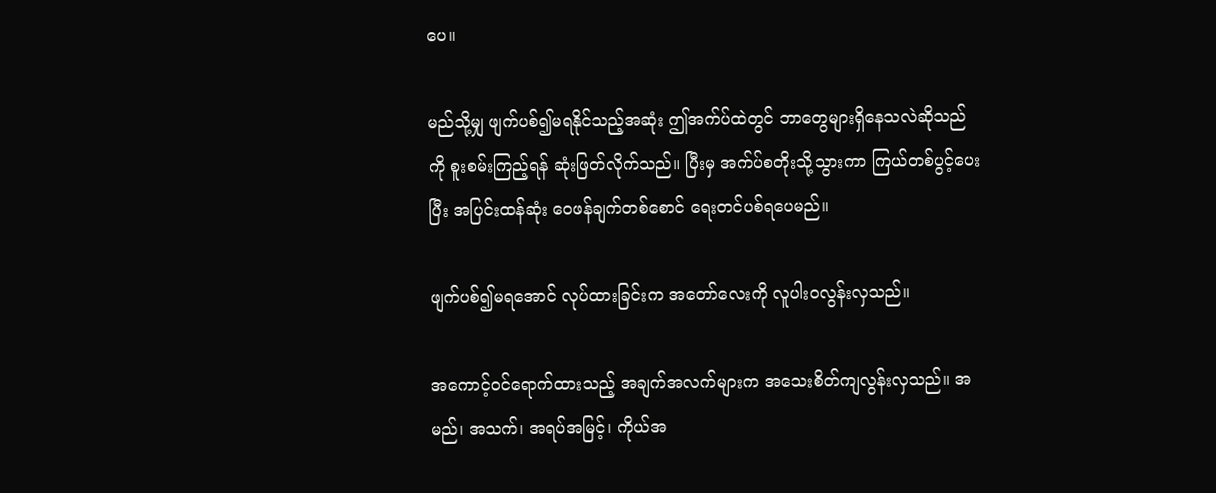ပေ။

မည်သို့မျှ ဖျက်ပစ်၍မရနိုင်သည့်အဆုံး ဤအက်ပ်ထဲတွင် ဘာတွေများရှိနေသလဲဆိုသည်ကို စူးစမ်းကြည့်ရန် ဆုံးဖြတ်လိုက်သည်။ ပြီးမှ အက်ပ်စတိုးသို့သွားကာ ကြယ်တစ်ပွင့်ပေးပြီး အပြင်းထန်ဆုံး ဝေဖန်ချက်တစ်စောင် ရေးတင်ပစ်ရပေမည်။

ဖျက်ပစ်၍မရအောင် လုပ်ထားခြင်းက အတော်လေးကို လူပါးဝလွန်းလှသည်။

အကောင့်ဝင်ရောက်ထားသည့် အချက်အလက်များက အသေးစိတ်ကျလွန်းလှသည်။ အမည်၊ အသက်၊ အရပ်အမြင့်၊ ကိုယ်အ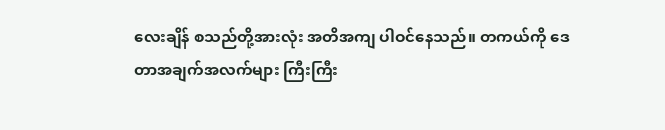လေးချိန် စသည်တို့အားလုံး အတိအကျ ပါဝင်နေသည်။ တကယ်ကို ဒေတာအချက်အလက်များ ကြီးကြီး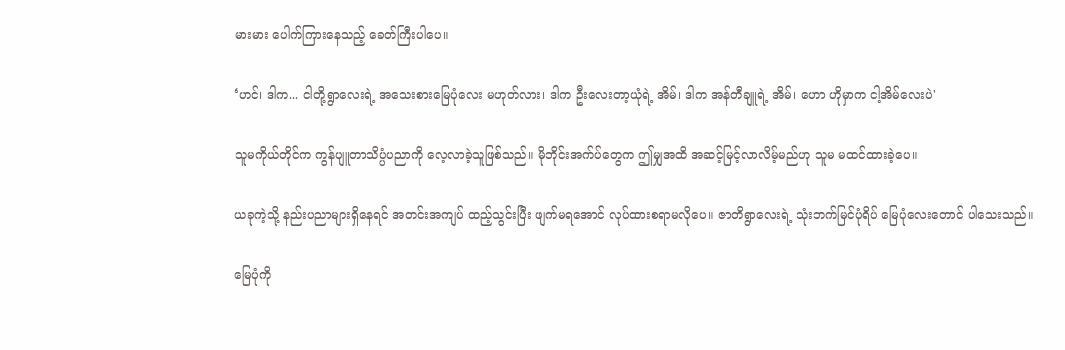မားမား ပေါက်ကြားနေသည့် ခေတ်ကြီးပါပေ။

‘ဟင်၊ ဒါက... ငါတို့ရွာလေးရဲ့ အသေးစားမြေပုံလေး မဟုတ်လား၊ ဒါက ဦးလေးတာ့ယုံရဲ့ အိမ်၊ ဒါက အန်တီချူရဲ့ အိမ်၊ ဟော ဟိုမှာက ငါ့အိမ်လေးပဲ'

သူမကိုယ်တိုင်က ကွန်ပျူတာသိပ္ပံပညာကို လေ့လာခဲ့သူဖြစ်သည်။ မိုဘိုင်းအက်ပ်တွေက ဤမျှအထိ အဆင့်မြင့်လာလိမ့်မည်ဟု သူမ မထင်ထားခဲ့ပေ။

ယခုကဲ့သို့ နည်းပညာများရှိနေရင် အတင်းအကျပ် ထည့်သွင်းပြီး ဖျက်မရအောင် လုပ်ထားစရာမလိုပေ။ ဇာတိရွာလေးရဲ့ သုံးဘက်မြင်ပုံရိပ် မြေပုံလေးတောင် ပါသေးသည်။

မြေပုံကို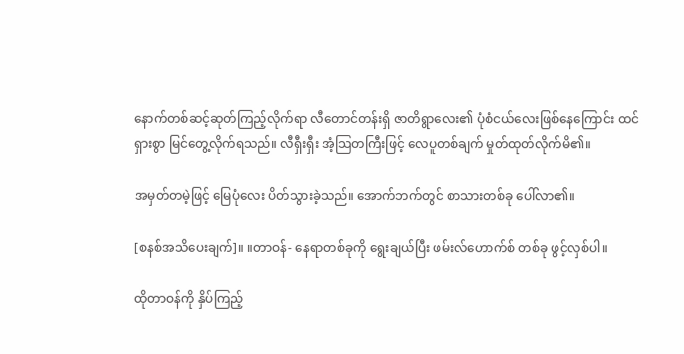နောက်တစ်ဆင့်ဆုတ်ကြည့်လိုက်ရာ လီတောင်တန်းရှိ ဇာတိရွာလေး၏ ပုံစံငယ်လေးဖြစ်နေကြောင်း ထင်ရှားစွာ မြင်တွေ့လိုက်ရသည်။ လီရှီးရှီး အံ့သြတကြီးဖြင့် လေပူတစ်ချက် မှုတ်ထုတ်လိုက်မိ၏။

အမှတ်တမဲ့ဖြင့် မြေပုံလေး ပိတ်သွားခဲ့သည်။ အောက်ဘက်တွင် စာသားတစ်ခု ပေါ်လာ၏။

[စနစ်အသိပေးချက်]။ ။တာဝန်- နေရာတစ်ခုကို ရွေးချယ်ပြီး ဖမ်းလ်‌ဟောက်စ် တစ်ခု ဖွင့်လှစ်ပါ။

ထိုတာဝန်ကို နှိပ်ကြည့်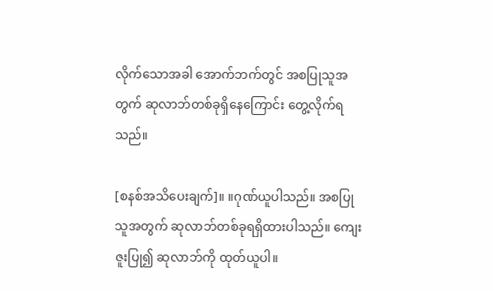လိုက်သောအခါ အောက်ဘက်တွင် အစပြုသူအတွက် ဆုလာဘ်တစ်ခုရှိနေကြောင်း တွေ့လိုက်ရသည်။

[စနစ်အသိပေးချက်]။ ။ဂုဏ်ယူပါသည်။ အစပြုသူအတွက် ဆုလာဘ်တစ်ခုရရှိထားပါသည်။ ကျေးဇူးပြု၍ ဆုလာဘ်ကို ထုတ်ယူပါ။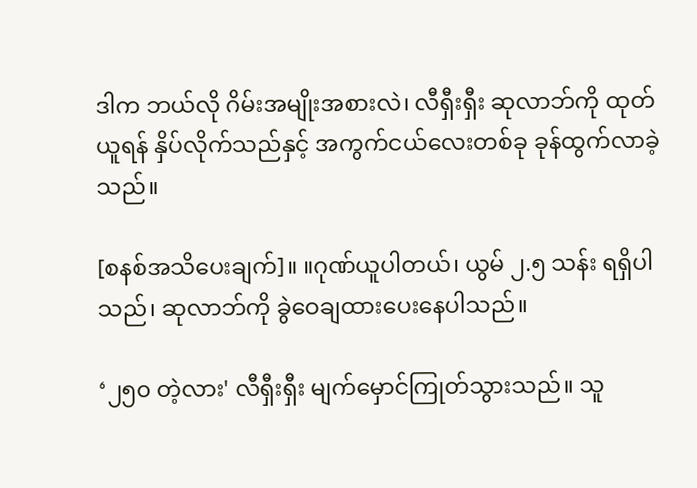ဒါက ဘယ်လို ဂိမ်းအမျိုးအစားလဲ၊ လီရှီးရှီး ဆုလာဘ်ကို ထုတ်ယူရန် နှိပ်လိုက်သည်နှင့် အကွက်ငယ်လေးတစ်ခု ခုန်ထွက်လာခဲ့သည်။

[စနစ်အသိပေးချက်]။ ။ဂုဏ်ယူပါတယ်၊ ယွမ် ၂.၅ သန်း ရရှိပါသည်၊ ဆုလာဘ်ကို ခွဲဝေချထားပေးနေပါသည်။

‘၂၅၀ တဲ့လား' လီရှီးရှီး မျက်မှောင်ကြုတ်သွားသည်။ သူ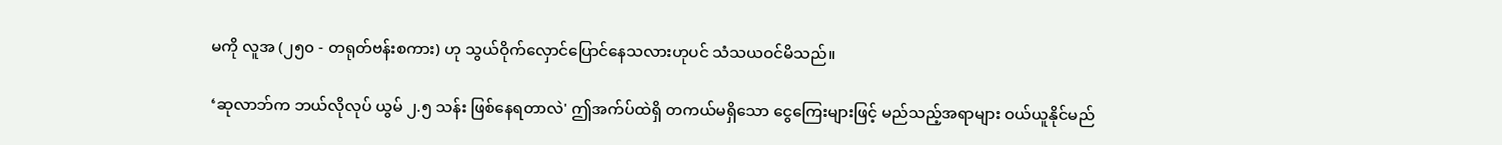မကို လူအ (၂၅၀ - တရုတ်ဗန်းစကား) ဟု သွယ်ဝိုက်လှောင်ပြောင်နေသလားဟုပင် သံသယဝင်မိသည်။

‘ဆုလာဘ်က ဘယ်လိုလုပ် ယွမ် ၂.၅ သန်း ဖြစ်နေရတာလဲ' ဤအက်ပ်ထဲရှိ တကယ်မရှိသော ငွေကြေးများဖြင့် မည်သည့်အရာများ ဝယ်ယူနိုင်မည်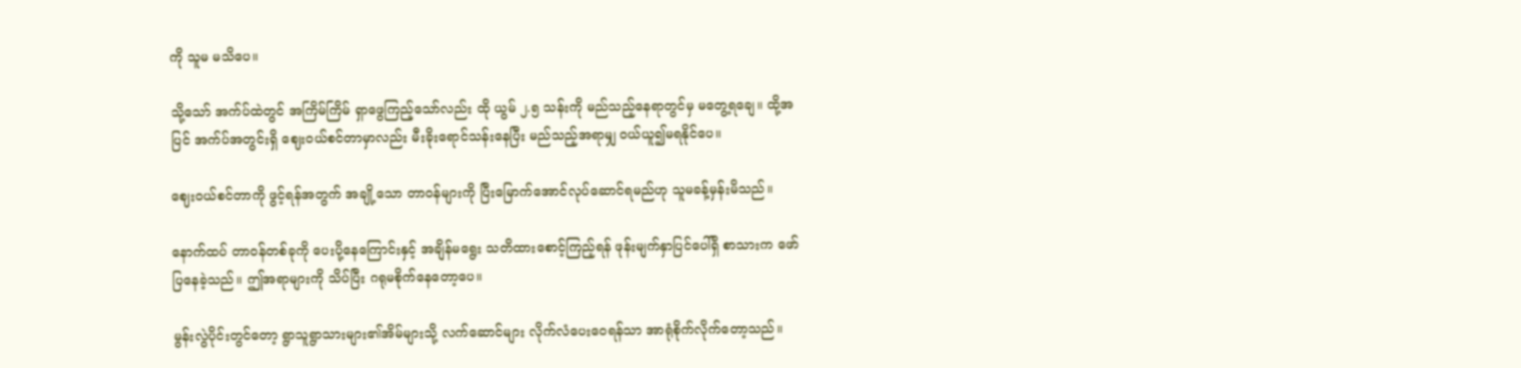ကို သူမ မသိပေ။

သို့သော် အက်ပ်ထဲတွင် အကြိမ်ကြိမ် ရှာဖွေကြည့်သော်လည်း ထို ယွမ် ၂.၅ သန်းကို မည်သည့်နေရာတွင်မှ မတွေ့ရချေ။ ထို့အပြင် အက်ပ်အတွင်းရှိ ဈေးဝယ်စင်တာမှာလည်း မီးခိုးရောင်သန်းနေပြီး မည်သည့်အရာမျှ ဝယ်ယူ၍မရနိုင်ပေ။

ဈေးဝယ်စင်တာကို ဖွင့်ရန်အတွက် အချို့သော တာဝန်များကို ပြီးမြောက်အောင်လုပ်ဆောင်ရမည်ဟု သူမခန့်မှန်းမိသည်။

နောက်ထပ် တာဝန်တစ်ခုကို ပေးပို့နေကြောင်းနှင့် အချိန်မရွေး သတိထားစောင့်ကြည့်ရန် ဖုန်းမျက်နှာပြင်ပေါ်ရှိ စာသားက ဖော်ပြနေခဲ့သည်။ ဤအရာများကို သိပ်ပြီး ဂရုမစိုက်နေတော့ပေ။

မွန်းလွဲပိုင်းတွင်တော့ ရွာသူရွာသားများ၏အိမ်များသို့ လက်ဆောင်များ လိုက်လံပေးဝေရန်သာ အာရုံစိုက်လိုက်တော့သည်။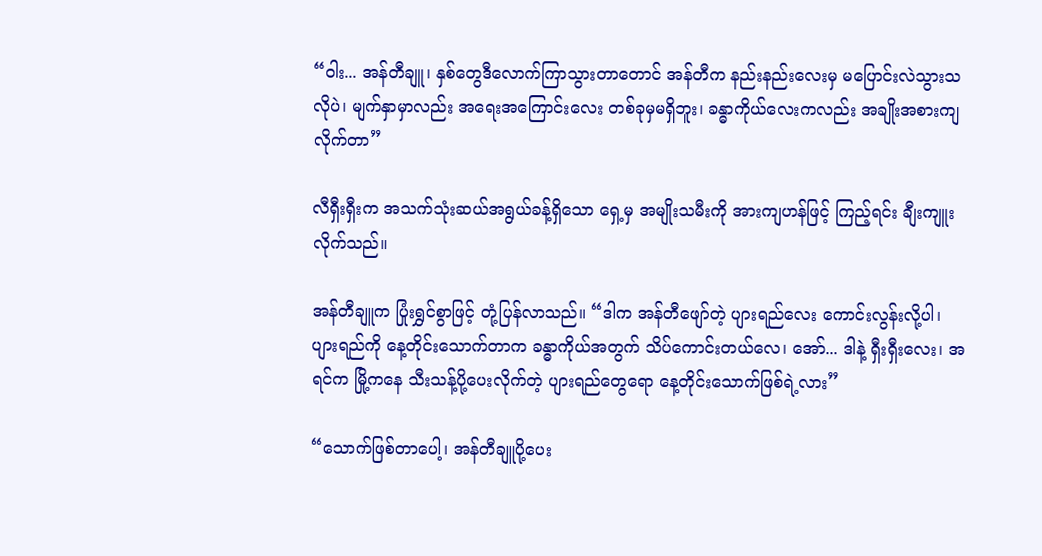“ဝါး... အန်တီချူ၊ နှစ်တွေဒီလောက်ကြာသွားတာတောင် အန်တီက နည်းနည်းလေးမှ မပြောင်းလဲသွားသလိုပဲ၊ မျက်နှာမှာလည်း အရေးအကြောင်းလေး တစ်ခုမှမရှိဘူး၊ ခန္ဓာကိုယ်လေးကလည်း အချိုးအစားကျလိုက်တာ”

လီရှီးရှီးက အသက်သုံးဆယ်အရွယ်ခန့်ရှိသော ရှေ့မှ အမျိုးသမီးကို အားကျဟန်ဖြင့် ကြည့်ရင်း ချီးကျူးလိုက်သည်။

အန်တီချူက ပြုံးရွှင်စွာဖြင့် တုံ့ပြန်လာသည်။ “ဒါက အန်တီဖျော်တဲ့ ပျားရည်လေး ကောင်းလွန်းလို့ပါ၊ ပျားရည်ကို နေ့တိုင်းသောက်တာက ခန္ဓာကိုယ်အတွက် သိပ်ကောင်းတယ်လေ၊ အော်... ဒါနဲ့ ရှီးရှီးလေး၊ အရင်က မြို့ကနေ သီးသန့်ပို့ပေးလိုက်တဲ့ ပျားရည်တွေရော နေ့တိုင်းသောက်ဖြစ်ရဲ့လား”

“သောက်ဖြစ်တာပေါ့၊ အန်တီချူပို့ပေး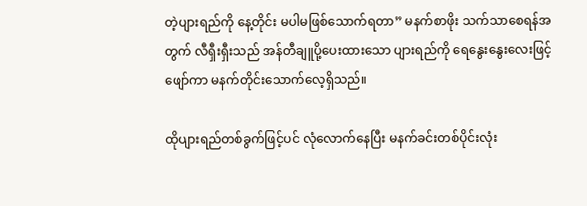တဲ့ပျားရည်ကို နေ့တိုင်း မပါမဖြစ်သောက်ရတာ” မနက်စာဖိုး သက်သာစေရန်အတွက် လီရှီးရှီးသည် အန်တီချူပို့ပေးထားသော ပျားရည်ကို ရေနွေးနွေးလေးဖြင့် ဖျော်ကာ မနက်တိုင်းသောက်လေ့ရှိသည်။

ထိုပျားရည်တစ်ခွက်ဖြင့်ပင် လုံလောက်နေပြီး မနက်ခင်းတစ်ပိုင်းလုံး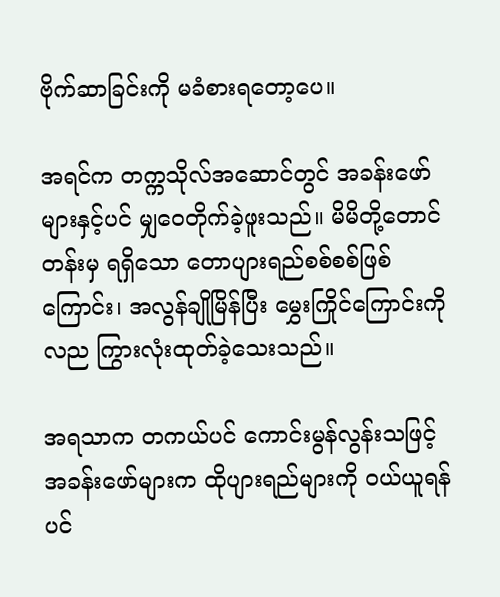ဗိုက်ဆာခြင်းကို မခံစားရတော့ပေ။

အရင်က တက္ကသိုလ်အဆောင်တွင် အခန်းဖော်များနှင့်ပင် မျှဝေတိုက်ခဲ့ဖူးသည်။ မိမိတို့တောင်တန်းမှ ရရှိသော တောပျားရည်စစ်စစ်ဖြစ်ကြောင်း၊ အလွန်ချိုမြိန်ပြီး မွှေးကြိုင်ကြောင်းကိုလည ကြွားလုံးထုတ်ခဲ့သေးသည်။

အရသာက တကယ်ပင် ကောင်းမွန်လွန်းသဖြင့် အခန်းဖော်များက ထိုပျားရည်များကို ဝယ်ယူရန်ပင်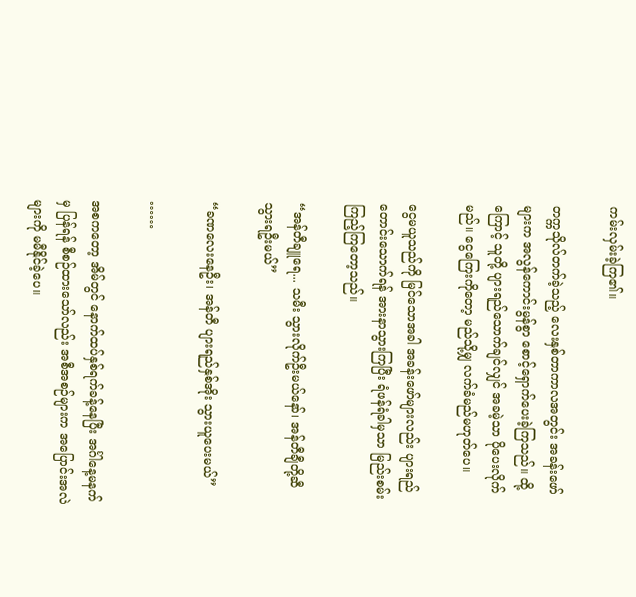ကမ်းလှမ်းခဲ့ကြ၏။

တက္ကသိုလ်တက်ခဲ့သည့် လေးနှစ်တာကာလအတွင်း အခန်းဖော်များက အလွန်ကောင်းမွန်စွာ စောင့်ရှောက်ပေးခဲ့ကြသည်။ ထို့ကြောင့် သူတို့ ပျားရည်သောက်ချင်လျှင် အခမဲ့သာ ပိုပေးလိုက်မည်။ ငွေကြေးကိုတော့ မည်သို့မျှ လက်ခံမည်မဟုတ်ပေ။

ငွေမယူသည်ကို မြင်သောအခါ အခန်းဖော်များလည်း ပျားရည်တောင်းသောက်ရန် အားနာသွားကြပြီး ရံဖန်ရံခါမှသာ မြည်းစမ်းကြည့်ကြတော့သည်။

“အန်တီချူရေ... သမီး သွားလိုက်ဦးမယ်နော်၊ အန်တီချီတို့ဆီ သွားရဦးမယ်”

“ခဏလေးနေဦး၊ အန်တီ ပျားရည်နှစ်အိုး သွားယူပေးမယ်”

……

အစကတော့ အိမ်တွင် နောက်ထပ်နှစ်ရက်ခန့်နေပြီး အင်္ဂါနေ့မနက်မှ ပြန်ရန် စီစဉ်ထားသော်လည်း အစီအစဉ်များက အပြောင်းအလဲများကို မမီနိုင်ခဲ့ပေ။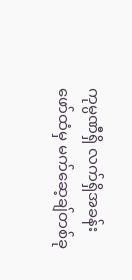ကုမ္ပဏီရှိ လက်ရှိအခန်းဖော်ထံမှ မက်ဆေ့ချ်တစ်ခု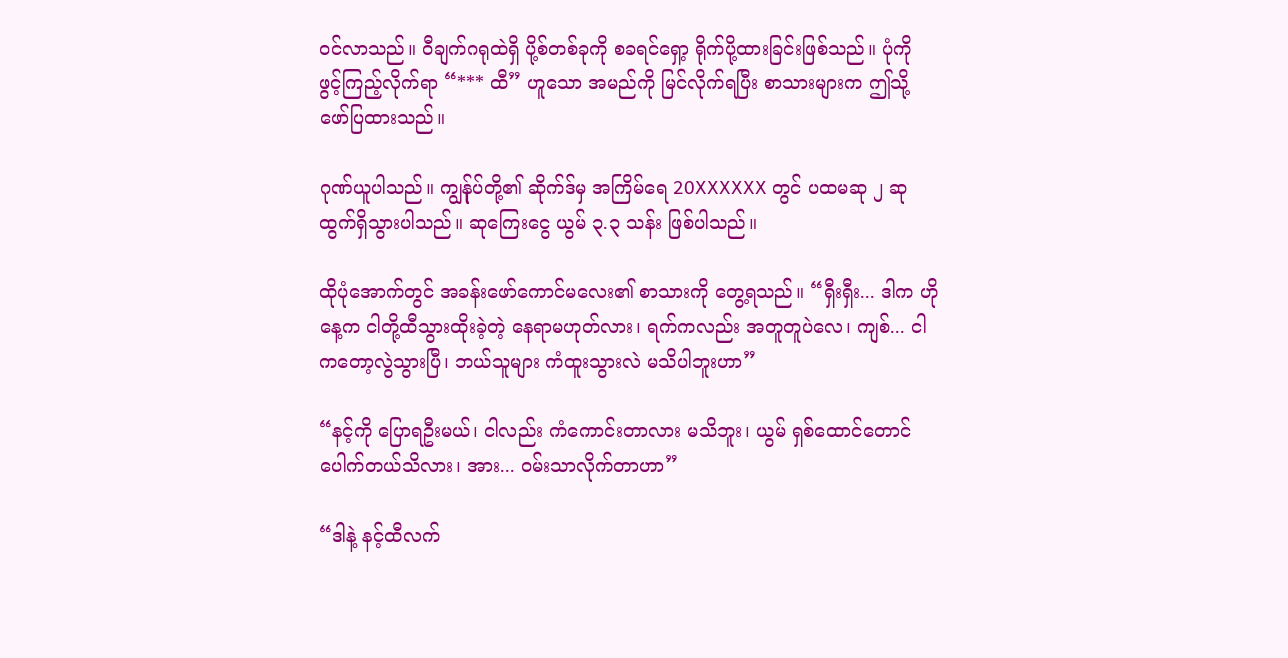ဝင်လာသည်။ ဝီချက်ဂရုထဲရှိ ပို့စ်တစ်ခုကို စခရင်ရှော့ ရိုက်ပို့ထားခြင်းဖြစ်သည်။ ပုံကို ဖွင့်ကြည့်လိုက်ရာ “*** ထီ” ဟူသော အမည်ကို မြင်လိုက်ရပြီး စာသားများက ဤသို့ ဖော်ပြထားသည်။

ဂုဏ်ယူပါသည်။ ကျွန်ုပ်တို့၏ ဆိုက်ဒ်မှ အကြိမ်ရေ 20XXXXXX တွင် ပထမဆု ၂ ဆု ထွက်ရှိသွားပါသည်။ ဆုကြေးငွေ ယွမ် ၃.၃ သန်း ဖြစ်ပါသည်။

ထိုပုံအောက်တွင် အခန်းဖော်ကောင်မလေး၏ စာသားကို တွေ့ရသည်။ “ရှီးရှီး... ဒါက ဟိုနေ့က ငါတို့ထီသွားထိုးခဲ့တဲ့ နေရာမဟုတ်လား၊ ရက်ကလည်း အတူတူပဲလေ၊ ကျစ်... ငါကတော့လွဲသွားပြီ၊ ဘယ်သူများ ကံထူးသွားလဲ မသိပါဘူးဟာ”

“နင့်ကို ပြောရဦးမယ်၊ ငါလည်း ကံကောင်းတာလား မသိဘူး၊ ယွမ် ရှစ်ထောင်တောင် ပေါက်တယ်သိလား၊ အား... ဝမ်းသာလိုက်တာဟာ”

“ဒါနဲ့ နင့်ထီလက်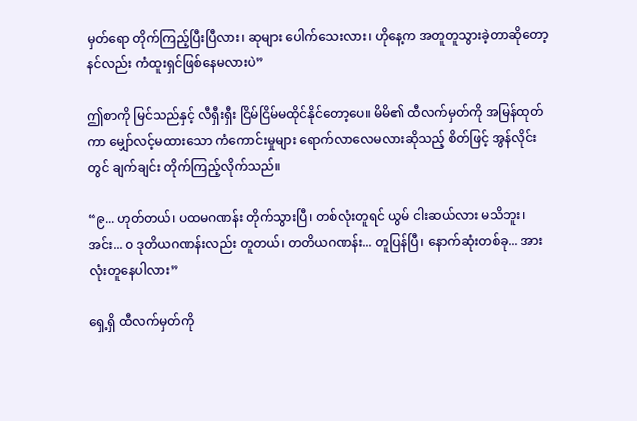မှတ်ရော တိုက်ကြည့်ပြီးပြီလား၊ ဆုများ ပေါက်သေးလား၊ ဟိုနေ့က အတူတူသွားခဲ့တာဆိုတော့ နင်လည်း ကံထူးရှင်ဖြစ်နေမလားပဲ”

ဤစာကို မြင်သည်နှင့် လီရှီးရှီး ငြိမ်ငြိမ်မထိုင်နိုင်တော့ပေ။ မိမိ၏ ထီလက်မှတ်ကို အမြန်ထုတ်ကာ မျှော်လင့်မထားသော ကံကောင်းမှုများ ရောက်လာလေမလားဆိုသည့် စိတ်ဖြင့် အွန်လိုင်းတွင် ချက်ချင်း တိုက်ကြည့်လိုက်သည်။

“၉... ဟုတ်တယ်၊ ပထမဂဏန်း တိုက်သွားပြီ၊ တစ်လုံးတူရင် ယွမ် ငါးဆယ်လား မသိဘူး၊ အင်း... ၀ ဒုတိယဂဏန်းလည်း တူတယ်၊ တတိယဂဏန်း... တူပြန်ပြီ၊ နောက်ဆုံးတစ်ခု... အားလုံးတူနေပါလား”

ရှေ့ရှိ ထီလက်မှတ်ကို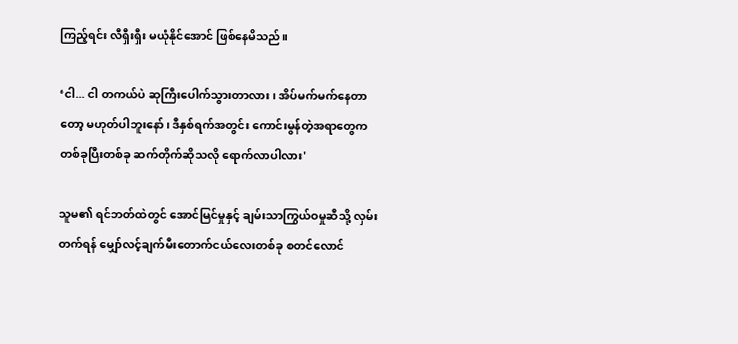ကြည့်ရင်း လီရှီးရှီး မယုံနိုင်အောင် ဖြစ်နေမိသည်။

‘ငါ... ငါ တကယ်ပဲ ဆုကြီးပေါက်သွားတာလား၊ အိပ်မက်မက်နေတာတော့ မဟုတ်ပါဘူးနော်၊ ဒီနှစ်ရက်အတွင်း ကောင်းမွန်တဲ့အရာတွေက တစ်ခုပြီးတစ်ခု ဆက်တိုက်ဆိုသလို ရောက်လာပါလား'

သူမ၏ ရင်ဘတ်ထဲတွင် အောင်မြင်မှုနှင့် ချမ်းသာကြွယ်ဝမှုဆီသို့ လှမ်းတက်ရန် မျှော်လင့်ချက်မီးတောက်ငယ်လေးတစ်ခု စတင်လောင်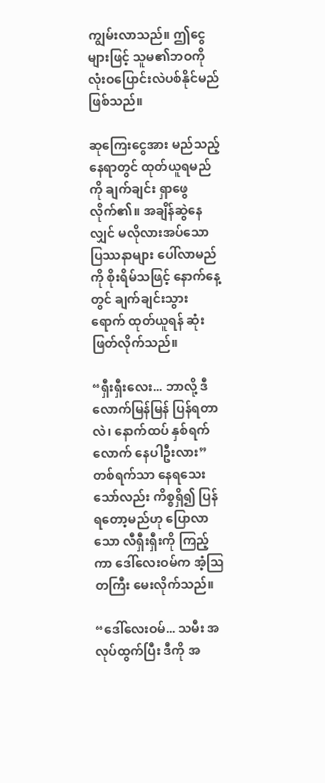ကျွမ်းလာသည်။ ဤငွေများဖြင့် သူမ၏ဘဝကို လုံးဝပြောင်းလဲပစ်နိုင်မည်ဖြစ်သည်။

ဆုကြေးငွေအား မည်သည့်နေရာတွင် ထုတ်ယူရမည်ကို ချက်ချင်း ရှာဖွေလိုက်၏။ အချိန်ဆွဲနေလျှင် မလိုလားအပ်သော ပြဿနာများ ပေါ်လာမည်ကို စိုးရိမ်သဖြင့် နောက်နေ့တွင် ချက်ချင်းသွားရောက် ထုတ်ယူရန် ဆုံးဖြတ်လိုက်သည်။

“ရှီးရှီးလေး... ဘာလို့ ဒီလောက်မြန်မြန် ပြန်ရတာလဲ၊ နောက်ထပ် နှစ်ရက်လောက် နေပါဦးလား” တစ်ရက်သာ နေရသေးသော်လည်း ကိစ္စရှိ၍ ပြန်ရတော့မည်ဟု ပြောလာသော လီရှီးရှီးကို ကြည့်ကာ ဒေါ်လေးဝမ်က အံ့သြတကြီး မေးလိုက်သည်။

“ဒေါ်လေးဝမ်... သမီး အလုပ်ထွက်ပြီး ဒီကို အ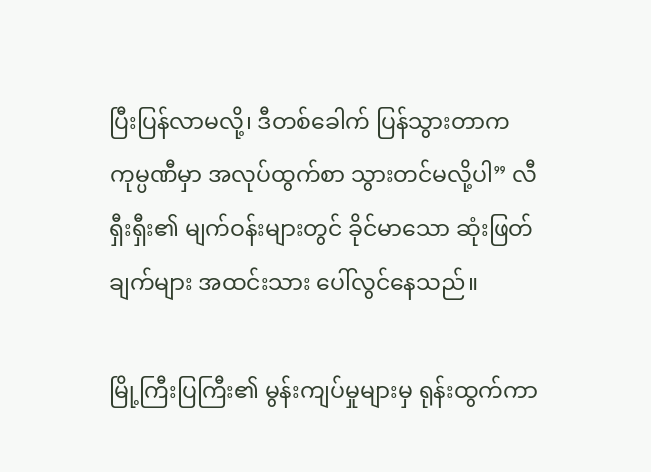ပြီးပြန်လာမလို့၊ ဒီတစ်ခေါက် ပြန်သွားတာက ကုမ္ပဏီမှာ အလုပ်ထွက်စာ သွားတင်မလို့ပါ” လီရှီးရှီး၏ မျက်ဝန်းများတွင် ခိုင်မာသော ဆုံးဖြတ်ချက်များ အထင်းသား ပေါ်လွင်နေသည်။

မြို့ကြီးပြကြီး၏ မွန်းကျပ်မှုများမှ ရုန်းထွက်ကာ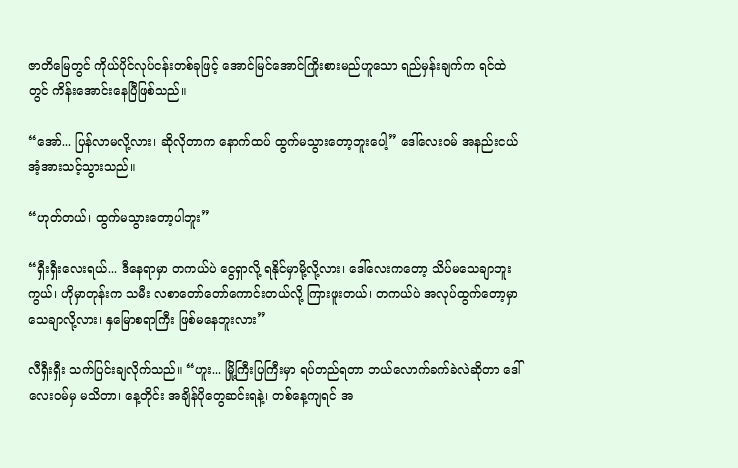ဇာတိမြေတွင် ကိုယ်ပိုင်လုပ်ငန်းတစ်ခုဖြင့် အောင်မြင်အောင်ကြိုးစားမည်ဟူသော ရည်မှန်းချက်က ရင်ထဲတွင် ကိန်းအောင်းနေပြီဖြစ်သည်။

“အော်... ပြန်လာမလို့လား၊ ဆိုလိုတာက နောက်ထပ် ထွက်မသွားတော့ဘူးပေါ့” ဒေါ်လေးဝမ် အနည်းငယ် အံ့အားသင့်သွားသည်။

“ဟုတ်တယ်၊ ထွက်မသွားတော့ပါဘူး”

“ရှီးရှီးလေးရယ်... ဒီနေရာမှာ တကယ်ပဲ ငွေရှာလို့ ရနိုင်မှာမို့လို့လား၊ ဒေါ်လေးကတော့ သိပ်မသေချာဘူးကွယ်၊ ဟိုမှာတုန်းက သမီး လစာတော်တော်ကောင်းတယ်လို့ ကြားဖူးတယ်၊ တကယ်ပဲ အလုပ်ထွက်တော့မှာ သေချာလို့လား၊ နှမြောစရာကြီး ဖြစ်မနေဘူးလား”

လီရှီးရှီး သက်ပြင်းချလိုက်သည်။ “ဟူး... မြို့ကြီးပြကြီးမှာ ရပ်တည်ရတာ ဘယ်လောက်ခက်ခဲလဲဆိုတာ ဒေါ်လေးဝမ်မှ မသိတာ၊ နေ့တိုင်း အချိန်ပိုတွေဆင်းရနဲ့၊ တစ်နေ့ကျရင် အ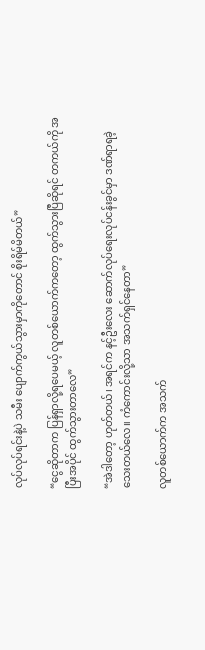လုပ်လုပ်ရင်းနဲ့ပဲ သမီး ပျောက်ကွယ်သွားမှာကိုတောင် စိုးရိမ်မိတယ်”

“ငွေဆိုတာက ပြန်ရှာလို့ရပေမယ့် လူတစ်ယောက်ကတော့ ထွက်သွားပြီဆိုရင် တကယ်ကို အပြီးအပိုင် ထွက်သွားတာလေ”

“အဲဒါတော့ ဟုတ်တယ်၊ အရင်က နင့်ဦးလေး ဆောက်လုပ်ရေးလုပ်ငန်းခွင်မှာ ဒဏ်ရာရခဲ့သေးတယ်လေ။ ကံကောင်းလို့သာ အသက်ရှင်နေတာ”

လူတစ်ယောက်က အသက်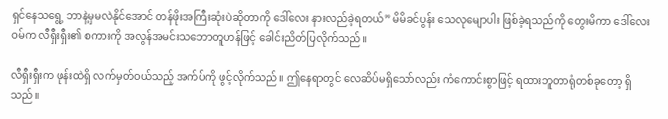ရှင်နေသရွေ့ ဘာနဲ့မှမလဲနိုင်အောင် တန်ဖိုးအကြီးဆုံးပဲဆိုတာကို ဒေါ်လေး နားလည်ခဲ့ရတယ်” မိမိခင်ပွန်း သေလုမျောပါး ဖြစ်ခဲ့ရသည်ကို တွေးမိကာ ဒေါ်လေးဝမ်က လီရှီးရှီး၏ စကားကို အလွန်အမင်းသဘောတူဟန်ဖြင့် ခေါင်းညိတ်ပြလိုက်သည်။

လီရှီးရှီးက ဖုန်းထဲရှိ လက်မှတ်ဝယ်သည့် အက်ပ်ကို ဖွင့်လိုက်သည်။ ဤနေရာတွင် လေဆိပ်မရှိသော်လည်း ကံကောင်းစွာဖြင့် ရထားဘူတာရုံတစ်ခုတော့ ရှိသည်။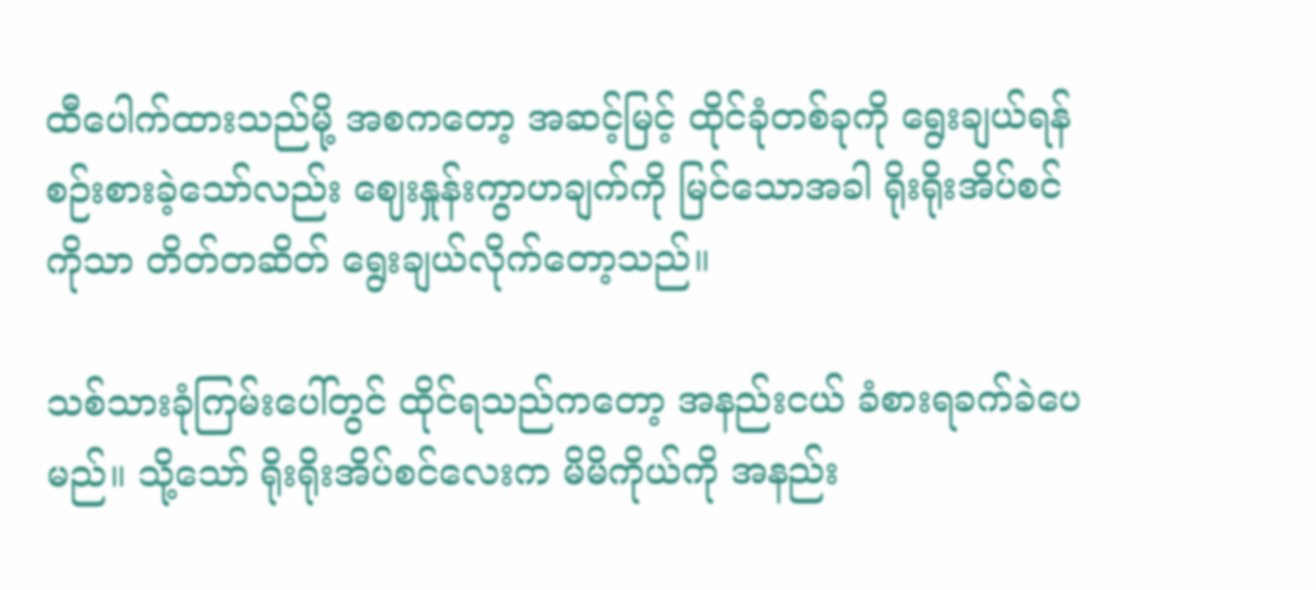ထီပေါက်ထားသည်မို့ အစကတော့ အဆင့်မြင့် ထိုင်ခုံတစ်ခုကို ရွေးချယ်ရန် စဉ်းစားခဲ့သော်လည်း ဈေးနှုန်းကွာဟချက်ကို မြင်သောအခါ ရိုးရိုးအိပ်စင်ကိုသာ တိတ်တဆိတ် ရွေးချယ်လိုက်တော့သည်။

သစ်သားခုံကြမ်းပေါ်တွင် ထိုင်ရသည်ကတော့ အနည်းငယ် ခံစားရခက်ခဲပေမည်။ သို့သော် ရိုးရိုးအိပ်စင်လေးက မိမိကိုယ်ကို အနည်း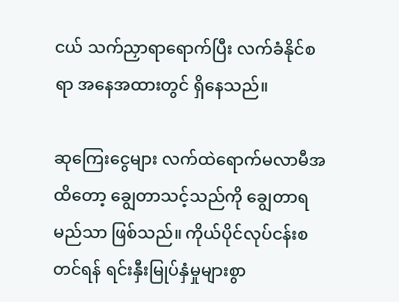ငယ် သက်ညှာရာရောက်ပြီး လက်ခံနိုင်စရာ အနေအထားတွင် ရှိနေသည်။

ဆုကြေးငွေများ လက်ထဲရောက်မလာမီအထိတော့ ချွေတာသင့်သည်ကို ချွေတာရမည်သာ ဖြစ်သည်။ ကိုယ်ပိုင်လုပ်ငန်းစတင်ရန် ရင်းနှီးမြုပ်နှံမှုများစွာ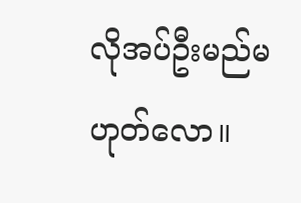လိုအပ်ဦးမည်မဟုတ်လော။